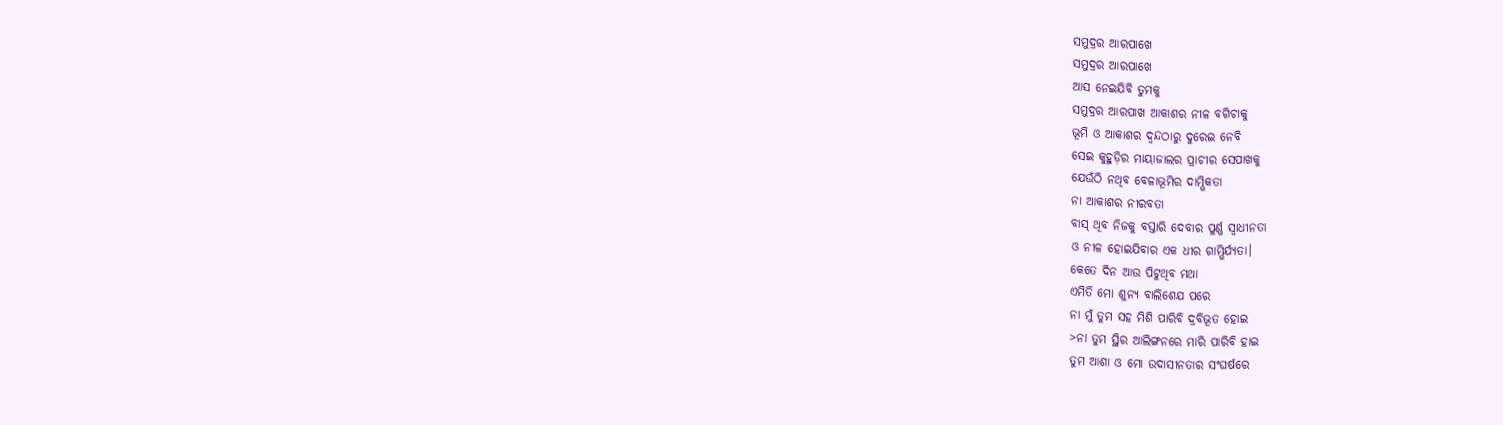ସମୁଦ୍ରର ଆରପାଖେ
ସମୁଦ୍ରର ଆରପାଖେ
ଆସ ନେଇଯିବି ତୁମକୁ
ସମୁଦ୍ରର ଆରପାଖ ଆକାଶର ନୀଳ ବଗିଚାକୁ
ଭୂମି ଓ ଆକାଶର ଦ୍ଵନ୍ଦଠାରୁ ଦୁରେଇ ନେବି
ସେଇ କୁହୁଡ଼ିର ମାୟାଜାଲର ପ୍ରାଚୀର ସେପାଖକୁ
ଯେଉଁଠି ନଥିବ ବେଳାଭୂମିର ଦାମ୍ଭିକତା
ନା ଆକାଶର ନୀରବତା
ବାସ୍ ଥିବ ନିଜକୁ ବସ୍ତାରି ଦେବାର ପୁର୍ଣ୍ଣ ସ୍ବାଧୀନତା
ଓ ନୀଳ ହୋଇଯିବାର ଏକ ଧୀର ଗାମ୍ଭିର୍ଯ୍ୟତା।
କେତେ ଦିନ ଆଉ ପିଟୁଥିବ ମଥା
ଏମିତି ମୋ ଶୁନ୍ୟ ବାଲିଶେଯ ପରେ
ନା ମୁଁ ତୁମ ସହ ମିଶି ପାରିବି ଦ୍ରବିଭୂତ ହୋଇ
>ନା ତୁମ ସ୍ଥିର ଆଲିଙ୍ଗନରେ ମାରି ପାରିବି ହାଇ
ତୁମ ଆଶା ଓ ମୋ ଉଦାସୀନତାର ସଂଘର୍ଷରେ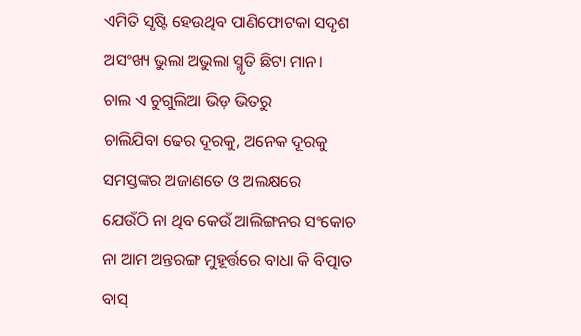ଏମିତି ସୃଷ୍ଟି ହେଉଥିବ ପାଣିଫୋଟକା ସଦୃଶ
ଅସଂଖ୍ୟ ଭୁଲା ଅଭୁଲା ସ୍ମୃତି ଛିଟା ମାନ।
ଚାଲ ଏ ଚୁଗୁଲିଆ ଭିଡ଼ ଭିତରୁ
ଚାଲିଯିବା ଢେର ଦୂରକୁ, ଅନେକ ଦୂରକୁ
ସମସ୍ତଙ୍କର ଅଜାଣତେ ଓ ଅଲକ୍ଷରେ
ଯେଉଁଠି ନା ଥିବ କେଉଁ ଆଲିଙ୍ଗନର ସଂକୋଚ
ନା ଆମ ଅନ୍ତରଙ୍ଗ ମୁହୂର୍ତ୍ତରେ ବାଧା କି ବିତ୍ପାତ
ବାସ୍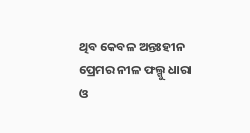ଥିବ କେବଳ ଅନ୍ତଃହୀନ ପ୍ରେମର ନୀଳ ଫଲ୍ଗୁ ଧାରା
ଓ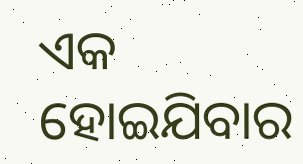ଏକ ହୋଇଯିବାର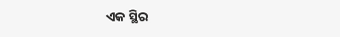ଏକ ସ୍ଥିର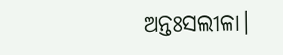ଅନ୍ତଃସଲୀଳା।